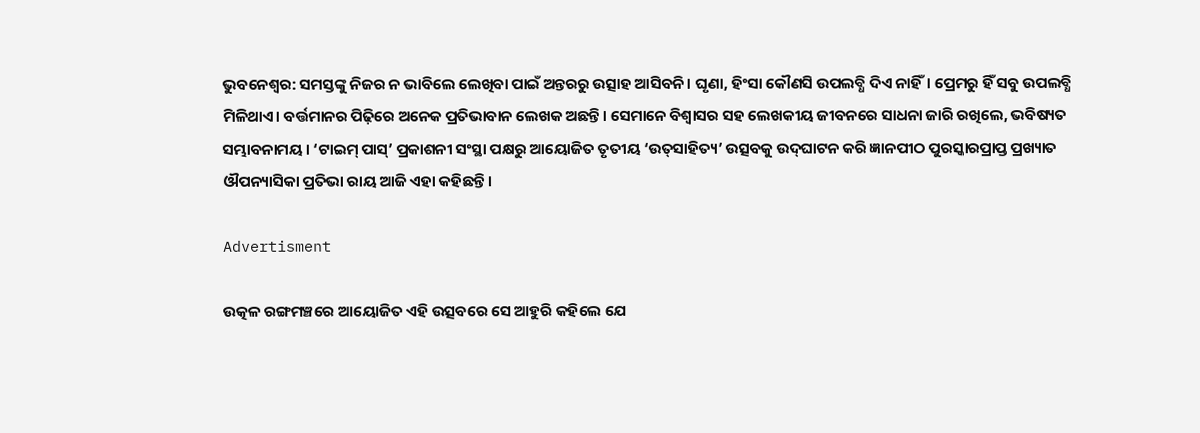ଭୁବନେଶ୍ବର: ସମସ୍ତଙ୍କୁ ନିଜର ନ ଭାବିଲେ ଲେଖିବା ପାଇଁ ଅନ୍ତରରୁ ଉତ୍ସାହ ଆସିବନି। ଘୃଣା, ହିଂସା କୌଣସି ଉପଲବ୍ଧି ଦିଏ ନାହିଁ। ପ୍ରେମରୁ ହିଁ ସବୁ ଉପଲବ୍ଧି ମିଳିଥ‌ାଏ। ବର୍ତ୍ତମାନର ପିଢ଼ିରେ ଅନେକ ପ୍ରତିଭାବାନ ଲେଖକ ଅଛନ୍ତି। ସେମାନେ ବିଶ୍ବାସର ‌ସହ ଲେଖକୀୟ ଜୀବନରେ ‌ସାଧନା ଜାରି ରଖିଲେ, ଭବିଷ୍ୟତ ସମ୍ଭାବନାମୟ। ‘ଟାଇମ୍‌ ପାସ୍‌’ ପ୍ରକାଶନୀ ସଂସ୍ଥା ପକ୍ଷରୁ ଆୟୋଜିତ ତୃତୀୟ ‘ଉତ୍‌ସାହିତ୍ୟ’ ଉତ୍ସବକୁ ଉଦ୍‌ଘାଟନ କରି ଜ୍ଞାନପୀଠ ପୁରସ୍କାରପ୍ରାପ୍ତ ପ୍ରଖ୍ୟାତ ଔପନ୍ୟାସିକା ପ୍ରତିଭା ରାୟ ଆଜି ଏହା କହିଛନ୍ତି।

Advertisment

ଉତ୍କଳ ରଙ୍ଗମଞ୍ଚରେ ଆୟୋଜିତ ଏହି ଉତ୍ସବରେ ‌ସେ ଆହୁରି କହିଲେ ଯେ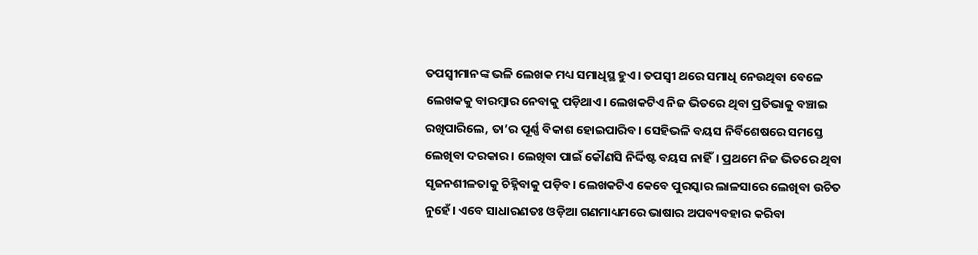ତପସ୍ବୀମାନଙ୍କ ଭଳି ଲେଖକ ମଧ୍ୟ ସମାଧିସ୍ଥ ହୁଏ। ତପସ୍ବୀ ଥରେ ସମାଧି ନେଉଥିବା ବେଳେ ଲେଖକକୁ ବାରମ୍ବାର ନେବାକୁ ପଡ଼ିଥାଏ। ଲେଖକଟିଏ ନିଜ ଭିତରେ ଥିବା ପ୍ରତିଭାକୁ ବଞ୍ଚାଇ ରଖିପାରିଲେ, ତା’ର ପୂର୍ଣ୍ଣ ବିକାଶ ହୋଇପାରିବ। ସେହିଭଳି ବୟସ ନିର୍ବିଶେଷରେ ସମସ୍ତେ ଲେଖିବା ଦରକାର। ଲେଖିବା ପାଇଁ କୌଣସି ନିର୍ଦ୍ଦିଷ୍ଟ ବୟସ ନାହିଁ। ପ୍ରଥମେ ନିଜ ଭିତରେ ଥିବା ସୃଜନଶୀଳତାକୁ ଚିହ୍ନିବାକୁ ପଡ଼ିବ। ଲେଖକଟିଏ କେବେ ପୁରସ୍କାର ଲାଳସାରେ ଲେଖିବା ଉଚିତ ନୁହେଁ। ଏବେ ସାଧାରଣତଃ ଓଡ଼ିଆ ଗଣମାଧ୍ୟମରେ ଭାଷାର ଅପବ୍ୟବହାର କରିବା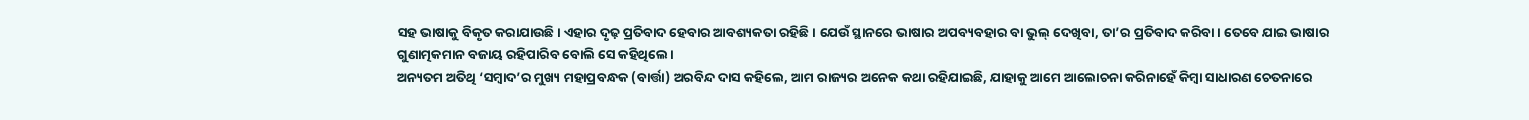ସହ ଭାଷାକୁ ବିକୃତ କରାଯାଉଛି। ଏହାର ଦୃଢ଼ ପ୍ରତିବାଦ ହେବାର ଆବଶ୍ୟକତା ରହିଛି। ଯେଉଁ ସ୍ଥାନରେ ଭାଷାର ଅପବ୍ୟବହାର ବା ଭୁଲ୍‌ ଦେଖିବା, ତା’ର ପ୍ରତିବାଦ କରିବା। ତେବେ ଯାଇ ଭାଷାର ଗୁଣାତ୍ମକମାନ ବଜାୟ ରହିପାରିବ ବୋଲି ସେ କହିଥିଲେ।
ଅନ୍ୟତମ ଅତିଥି ‘ସମ୍ବାଦ’ର ମୁଖ୍ୟ ମହାପ୍ରବନ୍ଧକ (ବାର୍ତ୍ତା) ଅରବିନ୍ଦ ଦାସ କହିଲେ, ଆମ ରାଜ୍ୟର ଅନେକ କଥା ରହିଯାଇଛି, ଯାହାକୁ ଆମେ ଆଲୋଚନା କରିନାହେଁ କିମ୍ବା ସାଧାରଣ ଚେତନାରେ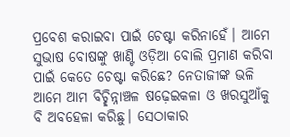ପ୍ରବେଶ କରାଇବା ପାଇଁ ଚେଷ୍ଟା କରିନାହେଁ। ଆମେ ସୁଭାଷ ବୋଷଙ୍କୁ ଖାଣ୍ଟି ଓଡ଼ିଆ ‌ବୋଲି ପ୍ରମାଣ କରିବା ପାଇଁ କେ‌ତେ ଚେଷ୍ଟା କରିଛେ? ନେତାଜୀଙ୍କ ଭଳି ଆମେ ଆମ ବିଚ୍ଛିନ୍ନାଞ୍ଚଳ ଷଢ଼େଇକଳା ଓ ଖରସୁଆଁକୁ ବି ଅବହେଳା କରିଛୁ। ସେଠାକାର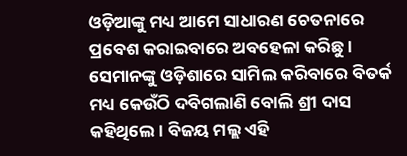ଓଡ଼ିଆଙ୍କୁ ମଧ୍ୟ ଆମେ ସାଧାରଣ ଚେତନାରେ ପ୍ରବେଶ କରାଇବାରେ ଅବହେଳା କରିଛୁ। ସେମାନଙ୍କୁ ଓଡ଼ିଶାରେ ସାମିଲ କରିବାରେ ବିତର୍କ ମଧ୍ୟ କେଉଁଠି ଦବିଗଲାଣି ବୋଲି ଶ୍ରୀ ଦାସ କହିଥିଲେ। ବିଜୟ ମଲ୍ଲ ଏହି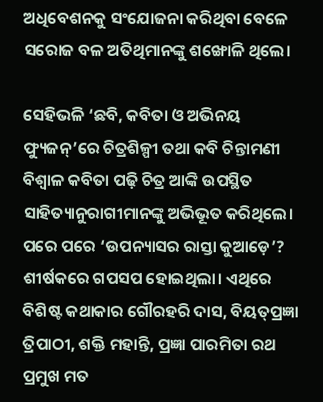ଅଧିବେଶନକୁ ସଂଯୋଜନା କରିଥିବା ବେଳେ ସରୋଜ ବଳ ଅତିଥିମାନଙ୍କୁ ଶଙ୍ଖୋଳି ଥିଲେ।

ସେହିଭଳି ‘ଛବି, କବିତା ଓ ଅଭିନୟ ଫ୍ୟୁଜନ୍‌’ରେ ଚିତ୍ରଶିଳ୍ପୀ ତଥା କବି ଚିନ୍ତାମଣୀ ବିଶ୍ବାଳ କବିତା ପଢ଼ି ଚିତ୍ର ଆଙ୍କି ଉପସ୍ଥିତ ସାହିତ୍ୟାନୁରାଗୀମାନଙ୍କୁ ଅଭିଭୂତ କରିଥିଲେ। ପରେ ପରେ ‘ଉପନ୍ୟାସର ରାସ୍ତା କୁଆ‌ଡ଼େ’? ଶୀର୍ଷକରେ ଗପସପ ହୋଇଥିଲା। ଏଥିରେ ବିଶିଷ୍ଟ କଥାକାର ଗୌରହରି ଦାସ, ବିୟତ୍‌ପ୍ରଜ୍ଞା ତ୍ରିପାଠୀ, ଶକ୍ତି ମହାନ୍ତି, ପ୍ରଜ୍ଞା ପାରମିତା ରଥ ପ୍ରମୁଖ ମତ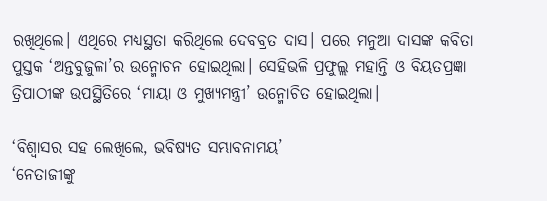ରଖିଥିଲେ। ଏଥିରେ ମଧ୍ୟସ୍ଥତା କରିଥିଲେ ଦେବବ୍ରତ ଦାସ। ପରେ ମନୁଆ ଦାସଙ୍କ କବିତା ପୁସ୍ତକ ‘ଅନ୍ତବୁଜୁଳା’ର ଉନ୍ମୋଚନ ହୋଇଥିଲା। ସେହିଭଳି ପ୍ରଫୁଲ୍ଲ ମହାନ୍ତି ଓ ବିୟତପ୍ରଜ୍ଞା ତ୍ରିପାଠୀଙ୍କ ଉପସ୍ଥିତିରେ ‘ମାୟା ଓ ମୁଖ୍ୟମନ୍ତ୍ରୀ’ ଉନ୍ମୋଚିତ ହୋଇଥିଲା।

‘ବିଶ୍ବାସର ସହ ଲେଖିଲେ, ଭବିଷ୍ୟତ ସମ୍ଭାବନାମୟ’
‘ନେତାଜୀଙ୍କୁ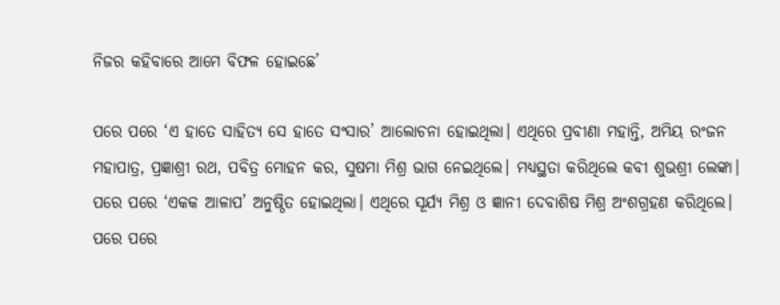ନିଜର କହିବାରେ ଆମେ ବିଫଳ ହୋଇଛେ’

ପରେ ପରେ ‘ଏ ହାତେ ସାହିତ୍ୟ ସେ ହାତେ ସଂସାର’ ଆଲୋଚନା ହୋଇଥିଲା। ଏଥିରେ ପ୍ରବୀଣା ମହାନ୍ତି, ଅମିୟ ରଂଜନ ମହାପାତ୍ର, ପ୍ରଜ୍ଞାଶ୍ରୀ ରଥ, ପବିତ୍ର ମୋହନ କର, ସୁଷମା ମିଶ୍ର ଭ‌ାଗ ନେଇଥିଲେ। ମଧ୍ୟସ୍ଥତା କରିଥିଲେ କବୀ ଶୁଭଶ୍ରୀ ଲେଙ୍କା। ପରେ ପରେ ‘ଏକକ ଆଳାପ’ ଅନୁଷ୍ଠିତ ହୋଇଥିଲା। ଏଥିରେ ସୂର୍ଯ୍ୟ ମିଶ୍ର ଓ ଜ୍ଞାନୀ ଦେବାଶିଷ ମିଶ୍ର ଅଂଶଗ୍ରହଣ କରିଥିଲେ। ପରେ ପରେ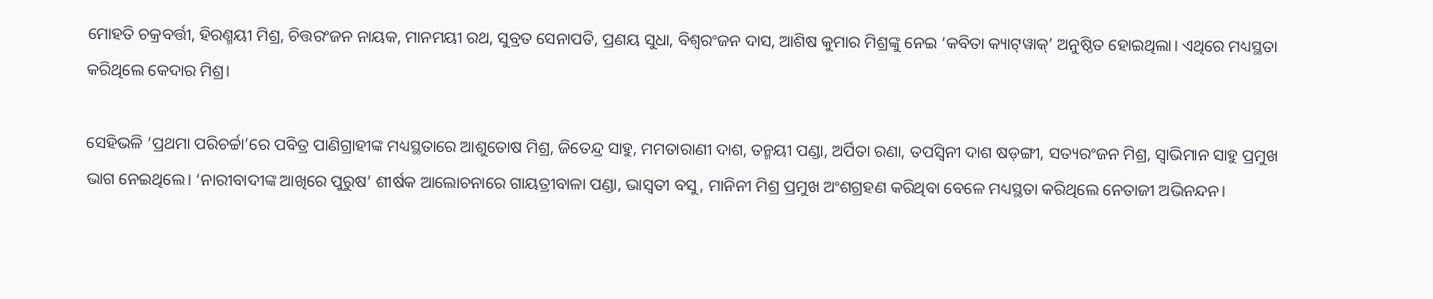ମୋହତି ଚକ୍ରବର୍ତ୍ତୀ, ହିରଣ୍ମୟୀ ମିଶ୍ର, ଚିତ୍ତରଂଜନ ନାୟକ, ମାନମୟୀ ରଥ, ସୁବ୍ରତ ସେନାପତି, ପ୍ରଣୟ ସୁଧା, ବିଶ୍ବରଂଜନ ଦାସ, ଆଶିଷ କୁମାର ମିଶ୍ରଙ୍କୁ ନେଇ ‘କବିତା କ୍ୟାଟ୍‌ୱାକ୍‌’ ଅନୁଷ୍ଠିତ ହୋଇଥିଲା। ଏଥିରେ ମଧ୍ୟସ୍ଥତା କରିଥିଲେ କେଦାର ମିଶ୍ର।

ସେହିଭଳି ‘ପ୍ରଥମା ପରିଚର୍ଚ୍ଚା’ରେ ପବିତ୍ର ପାଣିଗ୍ରାହୀଙ୍କ ମଧ୍ୟସ୍ଥତାରେ ଆଶୁତୋଷ ମିଶ୍ର, ଜିତେନ୍ଦ୍ର ସାହୁ, ମମତାରାଣୀ ଦାଶ, ତନ୍ମୟୀ ପଣ୍ଡା, ଅର୍ପିତା ରଣା, ତପସ୍ବିନୀ ଦାଶ ଷଡ଼ଙ୍ଗୀ, ସତ୍ୟରଂଜନ ମିଶ୍ର, ସ୍ବାଭିମାନ ସାହୁ ପ୍ରମୁଖ ଭାଗ ନେଇଥିଲେ। ‘ନାରୀବାଦୀଙ୍କ ଆଖିରେ ପୁରୁଷ’ ଶୀର୍ଷକ ଆଲୋଚନାରେ ଗାୟତ୍ରୀବାଳା ପଣ୍ଡା, ଭାସ୍ବତୀ ବସୁ, ମାନିନୀ ମିଶ୍ର ପ୍ରମୁଖ ଅଂଶଗ୍ରହଣ କରିଥିବା ବେଳେ ମଧ୍ୟସ୍ଥତା କରିଥିଲେ ନେତାଜୀ ଅଭିନନ୍ଦନ।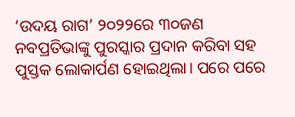‘ଉଦୟ ରାଗ’ ୨୦୨‌୨ରେ ୩୦ଜଣ ନବପ୍ରତିଭାଙ୍କୁ ପୁରସ୍କାର ପ୍ରଦାନ କରିବା ସହ ପୁସ୍ତକ ଲୋକାର୍ପଣ ହୋଇଥିଲା। ପରେ ପରେ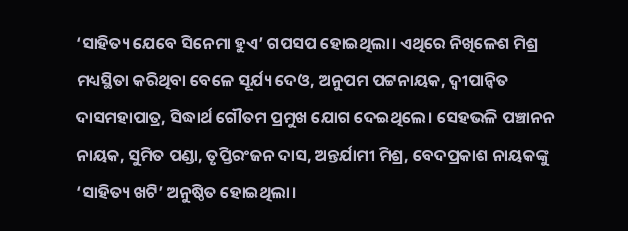‘ସାହିତ୍ୟ ଯେବେ ସିନେମା ହୁଏ’ ଗପସପ ହୋଇଥିଲା। ଏଥିରେ ନିଖି‌ଳେଶ ମିଶ୍ର ମଧ୍ୟସ୍ଥିତା କରିଥିବା ବେଳେ ସୂର୍ଯ୍ୟ ଦେଓ, ଅନୁପମ ପଟ୍ଟନାୟକ, ଦ୍ବୀପାନ୍ବିତ ଦାସମହାପାତ୍ର, ସିଦ୍ଧାର୍ଥ ଗୌତମ ପ୍ରମୁଖ ଯୋଗ ଦେଇଥିଲେ। ସେହଭଳି ପଞ୍ଚାନନ ନାୟକ, ସୁମିତ ପଣ୍ଡା, ତୃପ୍ତିରଂଜନ ଦାସ, ଅନ୍ତର୍ଯାମୀ ମିଶ୍ର, ବେଦପ୍ରକାଶ ନାୟକଙ୍କୁ ‘ସାହିତ୍ୟ ଖଟି’ ଅନୁଷ୍ଠିତ ହୋଇଥିଲା।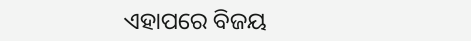ଏହାପରେ ବିଜୟ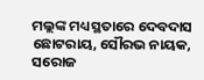ମଲ୍ଲଙ୍କ ମଧ୍ୟସ୍ଥତାରେ ଦେବଦାସ ଛୋଟରାୟ, ସୌରଭ ନାୟକ, ସରୋଜ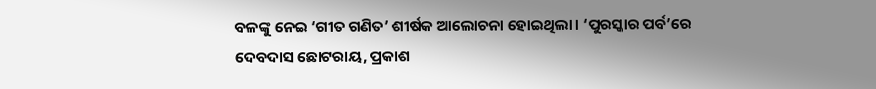ବଳଙ୍କୁ ନେଇ ‘ଗୀତ ଗଣିତ’ ଶୀର୍ଷକ ଆଲୋଚନା ହୋଇଥିଲା। ‘ପୁରସ୍କାର ପର୍ବ’ରେ ଦେବଦାସ ଛୋଟରାୟ, ପ୍ରକ‌‌‌ାଶ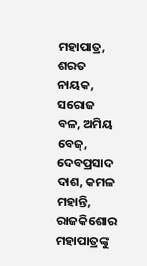ମହାପାତ୍ର, ଶରତ ନାୟକ, ସରୋଜ ବଳ, ଅମିୟ ବେଜ୍‌, ଦେବପ୍ରସାଦ ଦାଶ, କମଳ ମହାନ୍ତି, ରାଜକିଶୋର ମହାପାତ୍ରଙ୍କୁ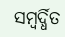ସମ୍ବର୍ଦ୍ଧିତ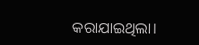କରାଯାଇଥିଲା।